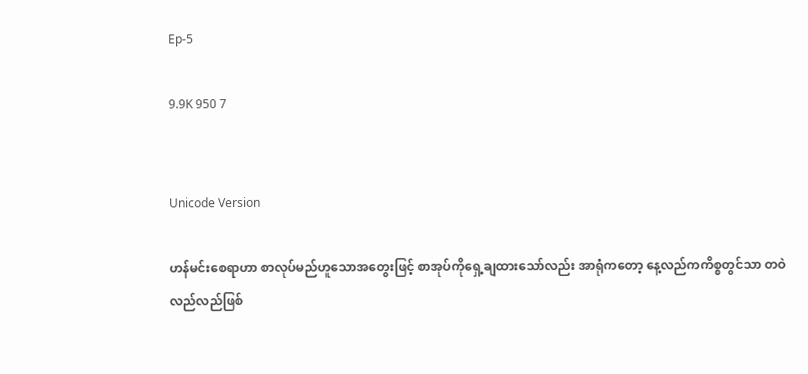Ep-5

9.9K 950 7


Unicode Version

ဟန်မင်းစေရာဟာ စာလုပ်မည်ဟူသောအတွေးဖြင့် စာအုပ်ကိုရှေ့ချထားသော်လည်း အာရုံကတော့ နေ့လည်ကကိစ္စတွင်သာ တဝဲလည်လည်ဖြစ်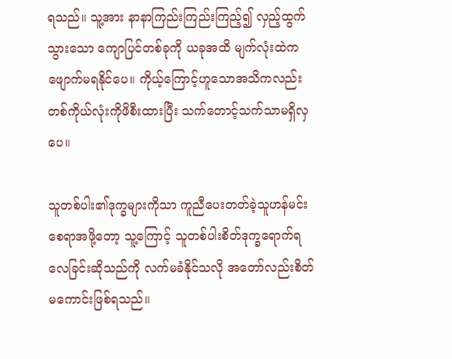ရသည်။ သူ့အား နာနာကြည်းကြည်းကြည့်၍ လှည့်ထွက်သွားသော ကျောပြင်တစ်ခုကို ယခုအထိ မျက်လုံးထဲကဖျောက်မရနိုင်ပေ။ ကိုယ့်ကြောင့်ဟူသောအသိကလည်း တစ်ကိုယ်လုံးကိုဖိစီးထားပြီး သက်တောင့်သက်သာမရှိလှပေ။

သူတစ်ပါး၏ဒုက္ခများကိုသာ ကူညီပေးတတ်ခဲ့သူဟန်မင်းစေရာအဖို့တော့ သူ့ကြောင့် သူတစ်ပါးစိတ်ဒုက္ခရောက်ရလေခြင်းဆိုသည်ကို လက်မခံနိုင်သလို အတော်လည်းစိတ်မကောင်းဖြစ်ရသည်။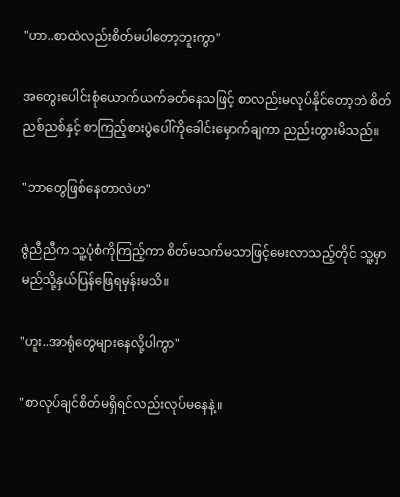"ဟာ..စာထဲလည်းစိတ်မပါတော့ဘူးကွာ"

အတွေးပေါင်းစုံယောက်ယက်ခတ်နေသဖြင့် စာလည်းမလုပ်နိုင်တော့ဘဲ စိတ်ညစ်ညစ်နှင့် စာကြည့်စားပွဲပေါ်ကိုခေါင်းမှောက်ချကာ ညည်းတွားမိသည်။

"ဘာတွေဖြစ်နေတာလဲဟ"

ဇွဲညီညီက သူ့ပုံစံကိုကြည့်ကာ စိတ်မသက်မသာဖြင့်မေးလာသည့်တိုင် သူ့မှာ မည်သို့နှယ်ပြန်ဖြေရမှန်းမသိ။

"ဟူး..အာရုံတွေများနေလို့ပါကွာ"

"စာလုပ်ချင်စိတ်မရှိရင်လည်းလုပ်မနေနဲ့။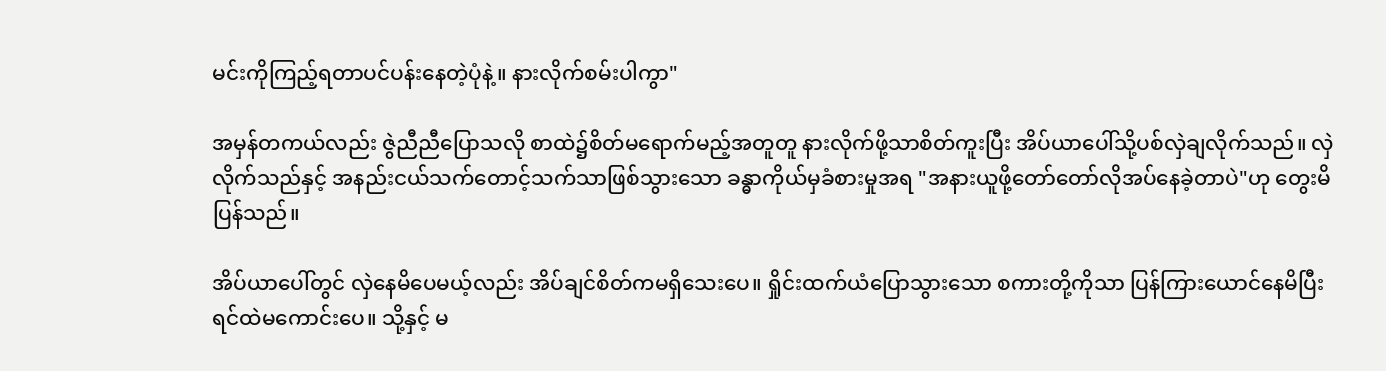မင်းကိုကြည့်ရတာပင်ပန်းနေတဲ့ပုံနဲ့။ နားလိုက်စမ်းပါကွာ"

အမှန်တကယ်လည်း ဇွဲညီညီပြောသလို စာထဲ၌စိတ်မရောက်မည့်အတူတူ နားလိုက်ဖို့သာစိတ်ကူးပြီး အိပ်ယာပေါ်သို့ပစ်လှဲချလိုက်သည်။ လှဲလိုက်သည်နှင့် အနည်းငယ်သက်တောင့်သက်သာဖြစ်သွားသော ခန္ဓာကိုယ်မှခံစားမှုအရ "အနားယူဖို့တော်တော်လိုအပ်နေခဲ့တာပဲ"ဟု တွေးမိပြန်သည်။

အိပ်ယာပေါ်တွင် လှဲနေမိပေမယ့်လည်း အိပ်ချင်စိတ်ကမရှိသေးပေ။ ရှိုင်းထက်ယံပြောသွားသော စကားတို့ကိုသာ ပြန်ကြားယောင်နေမိပြီး ရင်ထဲမကောင်းပေ။ သို့နှင့် မ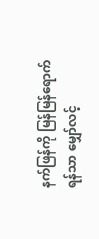နက်ဖြန်ကို မြန်မြန်ရောက်ရန်သာ မျှော်လင့်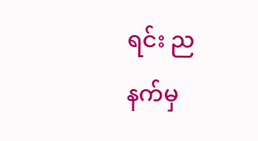ရင်း ညနက်မှ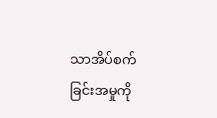သာအိပ်စက်ခြင်းအမှုကို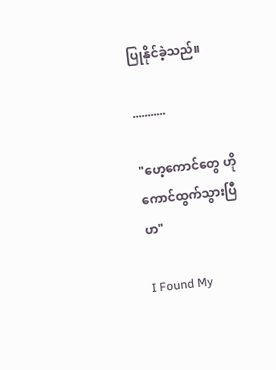ပြုနိုင်ခဲ့သည်။

...........

"ဟေ့ကောင်တွေ ဟိုကောင်ထွက်သွားပြီဟ"

I Found My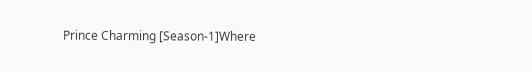Prince Charming [Season-1]Where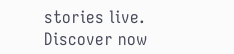stories live. Discover now